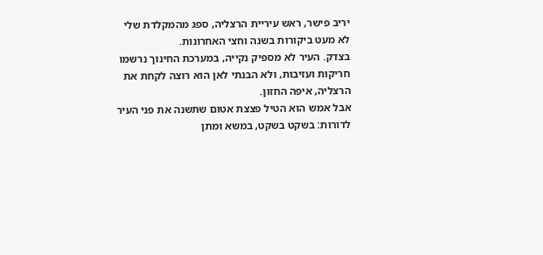יריב פישר, ראש עיריית הרצליה, ספג מהמקלדת שלי לא מעט ביקורות בשנה וחצי האחרונות.
בצדק. העיר לא מספיק נקייה, במערכת החינוך נרשמו חריקות ועזיבות, ולא הבנתי לאן הוא רוצה לקחת את הרצליה, איפה החזון.
אבל אמש הוא הטיל פצצת אטום שתשנה את פני העיר לדורות: בשקט בשקט, במשא ומתן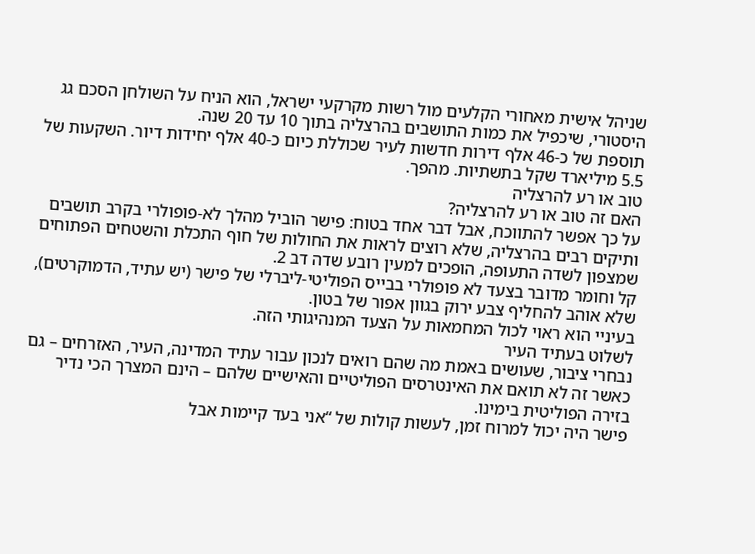שניהל אישית מאחורי הקלעים מול רשות מקרקעי ישראל, הוא הניח על השולחן הסכם גג היסטורי, שיכפיל את כמות התושבים בהרצליה בתוך 10 עד 20 שנה.
תוספת של כ-46 אלף דירות חדשות לעיר שכוללת כיום כ-40 אלף יחידות דיור. השקעות של 5.5 מיליארד שקל בתשתיות. מהפך.
טוב או רע להרצליה
האם זה טוב או רע להרצליה?
על כך אפשר להתווכח, אבל דבר אחד בטוח: פישר הוביל מהלך לא-פופולרי בקרב תושבים ותיקים רבים בהרצליה, שלא רוצים לראות את החולות של חוף התכלת והשטחים הפתוחים שמצפון לשדה התעופה, הופכים למעין רובע שדה דב 2.
קל וחומר מדובר בצעד לא פופולרי בבייס הפוליטי-ליברלי של פישר (יש עתיד, הדמוקרטים), שלא אוהב להחליף צבע ירוק בגוון אפור של בטון.
בעיניי הוא ראוי לכול המחמאות על הצעד המנהיגותי הזה.
לשלוט בעתיד העיר
נבחרי ציבור, שעושים באמת מה שהם רואים לנכון עבור עתיד המדינה, העיר, האזרחים – גם כאשר זה לא תואם את האינטרסים הפוליטיים והאישיים שלהם – הינם המצרך הכי נדיר בזירה הפוליטית בימינו.
פישר היה יכול למרוח זמן, לעשות קולות של “אני בעד קיימות אבל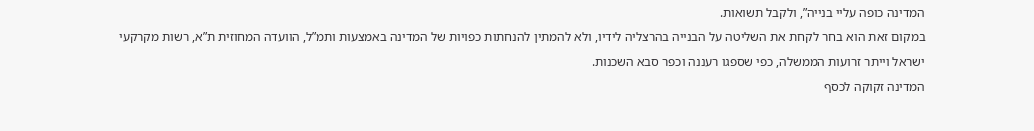המדינה כופה עליי בנייה”, ולקבל תשואות.
במקום זאת הוא בחר לקחת את השליטה על הבנייה בהרצליה לידיו, ולא להמתין להנחתות כפויות של המדינה באמצעות ותמ”ל, הוועדה המחוזית ת”א, רשות מקרקעי ישראל וייתר זרועות הממשלה, כפי שספגו רעננה וכפר סבא השכנות.
המדינה זקוקה לכסף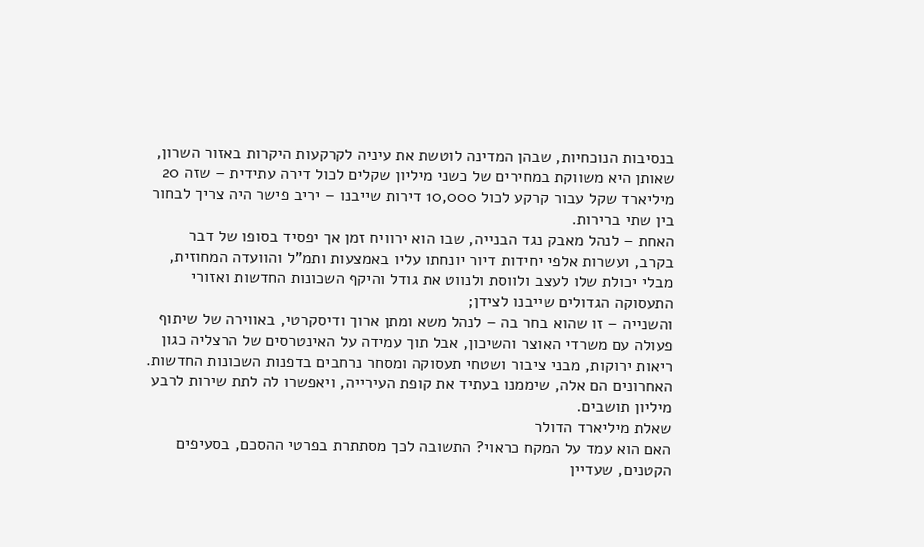בנסיבות הנוכחיות, שבהן המדינה לוטשת את עיניה לקרקעות היקרות באזור השרון, שאותן היא משווקת במחירים של כשני מיליון שקלים לכול דירה עתידית – שזה 20 מיליארד שקל עבור קרקע לכול 10,000 דירות שייבנו – יריב פישר היה צריך לבחור בין שתי ברירות.
האחת – לנהל מאבק נגד הבנייה, שבו הוא ירוויח זמן אך יפסיד בסופו של דבר בקרב, ועשרות אלפי יחידות דיור יונחתו עליו באמצעות ותמ”ל והוועדה המחוזית, מבלי יכולת שלו לעצב ולווסת ולנווט את גודל והיקף השכונות החדשות ואזורי התעסוקה הגדולים שייבנו לצידן;
והשנייה – זו שהוא בחר בה – לנהל משא ומתן ארוך ודיסקרטי, באווירה של שיתוף פעולה עם משרדי האוצר והשיכון, אבל תוך עמידה על האינטרסים של הרצליה כגון ריאות ירוקות, מבני ציבור ושטחי תעסוקה ומסחר נרחבים בדפנות השכונות החדשות. האחרונים הם אלה, שיממנו בעתיד את קופת העירייה, ויאפשרו לה לתת שירות לרבע מיליון תושבים.
שאלת מיליארד הדולר
האם הוא עמד על המקח כראוי? התשובה לכך מסתתרת בפרטי ההסכם, בסעיפים הקטנים, שעדיין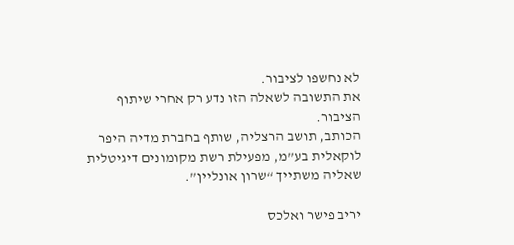לא נחשפו לציבור.
את התשובה לשאלה הזו נדע רק אחרי שיתוף הציבור.
הכותב, תושב הרצליה, שותף בחברת מדיה היפר לוקאלית בע”מ, מפעילת רשת מקומונים דיגיטלית שאליה משתייך “שרון אונליין”.

יריב פישר ואלכס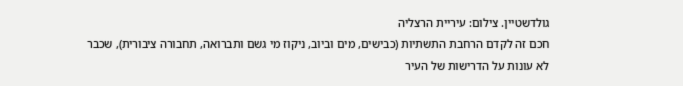גולדשטיין. צילום: עיריית הרצליה
חכם זה לקדם הרחבת התשתיות (כבישים, מים וביוב, ניקוז מי גשם ותברואה, תחבורה ציבורית), שכבר לא עונות על הדרישות של העיר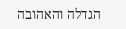הגדלה והאהובה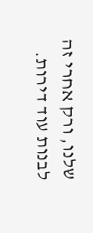שלנו, ורק אחרי זה לבנות עוד דירות.